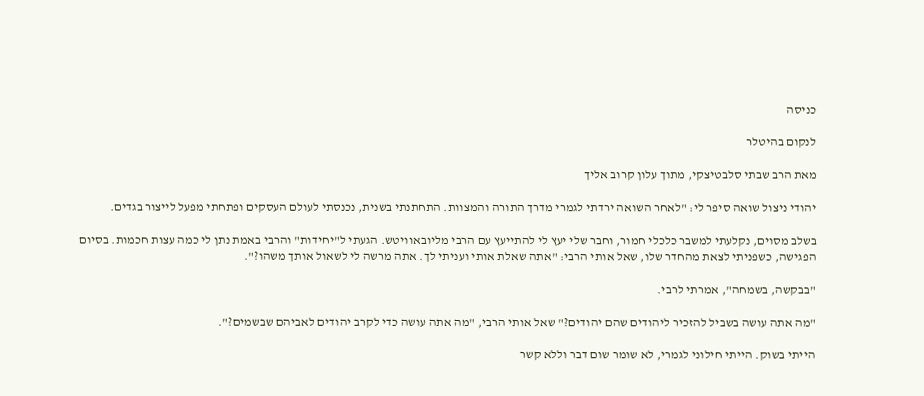כניסה

לנקום בהיטלר

מאת הרב שבתי סלבטיצקי, מתוך עלון קרוב אליך

יהודי ניצול שואה סיפר לי: "לאחר השואה ירדתי לגמרי מדרך התורה והמצוות. התחתנתי בשנית, נכנסתי לעולם העסקים ופתחתי מפעל לייצור בגדים.

בשלב מסוים, נקלעתי למשבר כלכלי חמור, וחבר שלי יעץ לי להתייעץ עם הרבי מליובאוויטש. הגעתי ל"יחידות" והרבי באמת נתן לי כמה עצות חכמות. בסיום הפגישה, כשפניתי לצאת מהחדר שלו, שאל אותי הרבי: "אתה שאלת אותי ועניתי לך. אתה מרשה לי לשאול אותך משהו?".

"בבקשה, בשמחה", אמרתי לרבי.

"מה אתה עושה בשביל להזכיר ליהודים שהם יהודים?" שאל אותי הרבי, "מה אתה עושה כדי לקרב יהודים לאביהם שבשמים?".

הייתי בשוק. הייתי חילוני לגמרי, לא שומר שום דבר וללא קשר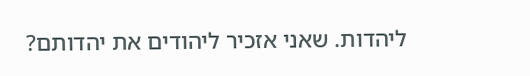ליהדות. שאני אזכיר ליהודים את יהדותם?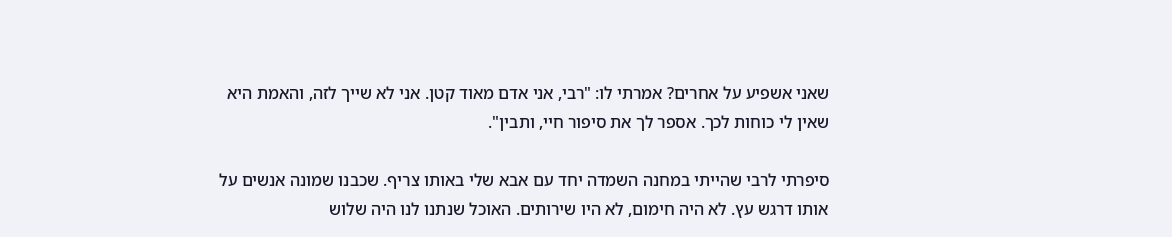שאני אשפיע על אחרים? אמרתי לו: "רבי, אני אדם מאוד קטן. אני לא שייך לזה, והאמת היא שאין לי כוחות לכך. אספר לך את סיפור חיי, ותבין".

סיפרתי לרבי שהייתי במחנה השמדה יחד עם אבא שלי באותו צריף. שכבנו שמונה אנשים על אותו דרגש עץ. לא היה חימום, לא היו שירותים. האוכל שנתנו לנו היה שלוש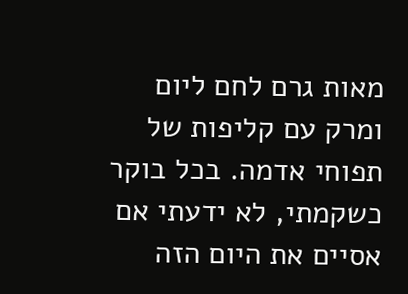מאות גרם לחם ליום ומרק עם קליפות של תפוחי אדמה. בכל בוקר כשקמתי, לא ידעתי אם אסיים את היום הזה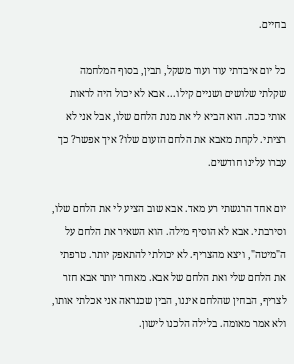בחיים.

כל יום איבדתי עוד ועוד משקל, תבין, בסוף המלחמה שקלתי שלושים ושניים קילו... אבא לא יכול היה לראות אותי ככה. הוא הביא לי את מנת הלחם שלו, אבל אני לא רציתי. לקחת מאבא את הלחם הזעום שלו? איך אפשר? כך עברו עלינו חודשים.

יום אחד הרגשתי רע מאד. אבא שוב הציע לי את הלחם שלו, וסירבתי. אבא לא הוסיף מילה. הוא השאיר את הלחם על ה"מיטה", ויצא מהצריף. לא יכולתי להתאפק יותר. טרפתי את הלחם שלי ואת הלחם של אבא. מאוחר יותר אבא חזר לצריף, הבחין שהלחם איננו, הבין שכנראה אני אכלתי אותו, ולא אמר מאומה. בלילה הלכנו לישון.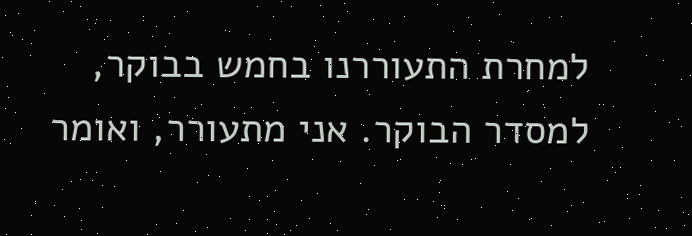למחרת התעוררנו בחמש בבוקר, למסדר הבוקר. אני מתעורר, ואומר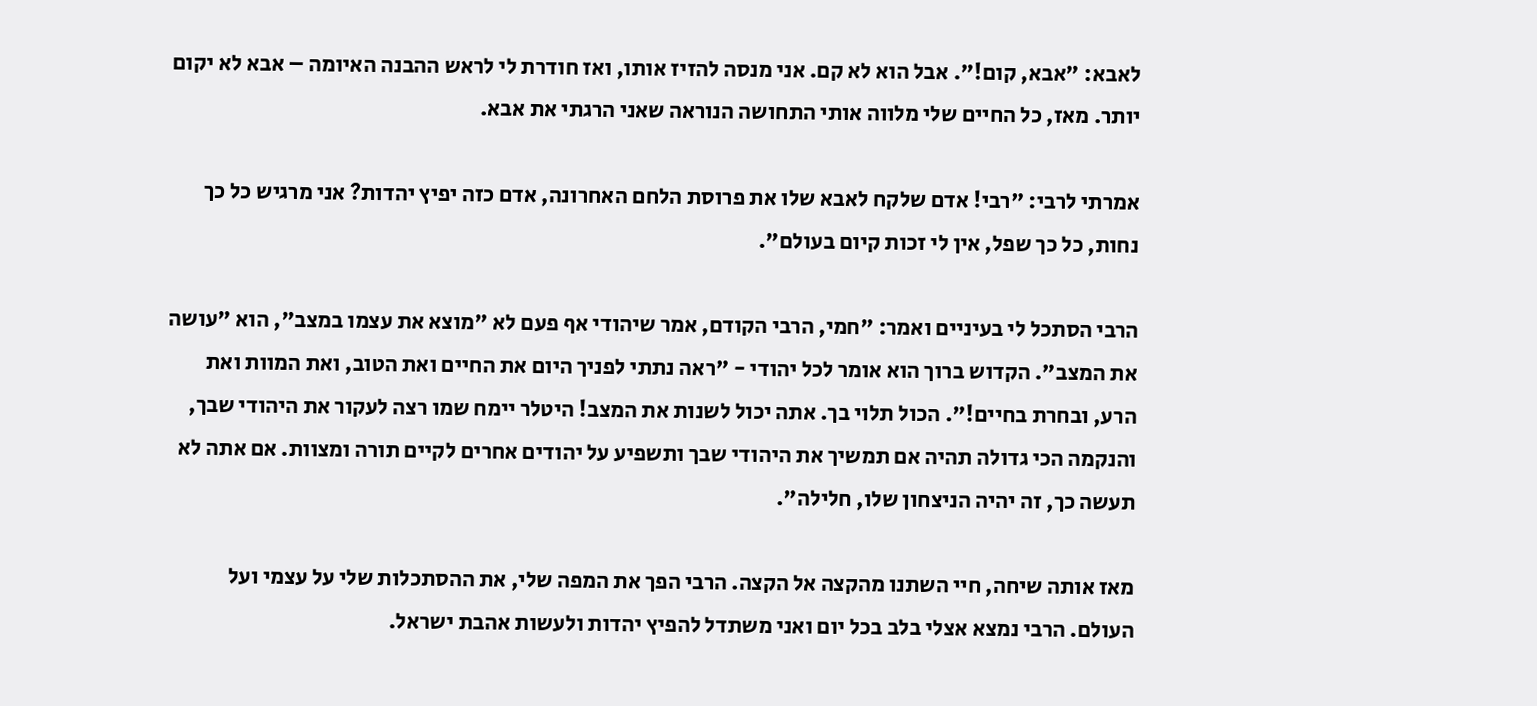לאבא: "אבא, קום!". אבל הוא לא קם. אני מנסה להזיז אותו, ואז חודרת לי לראש ההבנה האיומה – אבא לא יקום יותר. מאז, כל החיים שלי מלווה אותי התחושה הנוראה שאני הרגתי את אבא.

אמרתי לרבי: "רבי! אדם שלקח לאבא שלו את פרוסת הלחם האחרונה, אדם כזה יפיץ יהדות? אני מרגיש כל כך נחות, כל כך שפל, אין לי זכות קיום בעולם".

הרבי הסתכל לי בעיניים ואמר: "חמי, הרבי הקודם, אמר שיהודי אף פעם לא "מוצא את עצמו במצב", הוא "עושה את המצב". הקדוש ברוך הוא אומר לכל יהודי - "ראה נתתי לפניך היום את החיים ואת הטוב, ואת המוות ואת הרע, ובחרת בחיים!". הכול תלוי בך. אתה יכול לשנות את המצב! היטלר יימח שמו רצה לעקור את היהודי שבך, והנקמה הכי גדולה תהיה אם תמשיך את היהודי שבך ותשפיע על יהודים אחרים לקיים תורה ומצוות. אם אתה לא תעשה כך, זה יהיה הניצחון שלו, חלילה".

מאז אותה שיחה, חיי השתנו מהקצה אל הקצה. הרבי הפך את המפה שלי, את ההסתכלות שלי על עצמי ועל העולם. הרבי נמצא אצלי בלב בכל יום ואני משתדל להפיץ יהדות ולעשות אהבת ישראל.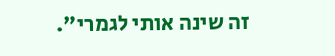זה שינה אותי לגמרי".